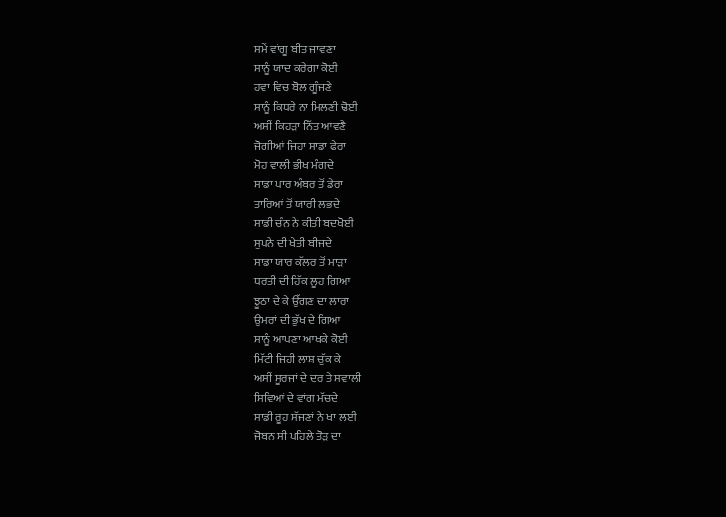ਸਮੇਂ ਵਾਂਗੂ ਬੀਤ ਜਾਵਣਾ
ਸਾਨੂੰ ਯਾਦ ਕਰੇਗਾ ਕੋਈ
ਹਵਾ ਵਿਚ ਬੋਲ ਗੂੰਜਣੇ
ਸਾਨੂੰ ਕਿਧਰੇ ਨਾ ਮਿਲਣੀ ਢੋਈ
ਅਸੀਂ ਕਿਹੜਾ ਨਿੱਤ ਆਵਣੈ
ਜੋਗੀਆਂ ਜਿਹਾ ਸਾਡਾ ਫੇਰਾ
ਮੋਹ ਵਾਲੀ ਭੀਖ ਮੰਗਦੇ
ਸਾਡਾ ਪਾਰ ਅੰਬਰ ਤੋਂ ਡੇਰਾ
ਤਾਰਿਆਂ ਤੋਂ ਯਾਰੀ ਲਭਦੇ
ਸਾਡੀ ਚੰਨ ਨੇ ਕੀਤੀ ਬਦਖੋਈ
ਸੁਪਨੇ ਦੀ ਖੇਤੀ ਬੀਜਦੇ
ਸਾਡਾ ਯਾਰ ਕੱਲਰ ਤੋਂ ਮਾੜਾ
ਧਰਤੀ ਦੀ ਹਿੱਕ ਲੂਹ ਗਿਆ
ਝੂਠਾ ਦੇ ਕੇ ਉੱਗਣ ਦਾ ਲਾਰਾ
ਉਮਰਾਂ ਦੀ ਭੁੱਖ ਦੇ ਗਿਆ
ਸਾਨੂੰ ਆਪਣਾ ਆਖਕੇ ਕੋਈ
ਮਿੱਟੀ ਜਿਹੀ ਲਾਸ਼ ਚੁੱਕ ਕੇ
ਅਸੀਂ ਸੂਰਜਾਂ ਦੇ ਦਰ ਤੇ ਸਵਾਲੀ
ਸਿਵਿਆਂ ਦੇ ਵਾਂਗ ਮੱਚਦੇ
ਸਾਡੀ ਰੂਹ ਸੱਜਣਾਂ ਨੇ ਖਾ ਲਈ
ਜੋਬਨ ਸੀ ਪਹਿਲੇ ਤੋੜ ਦਾ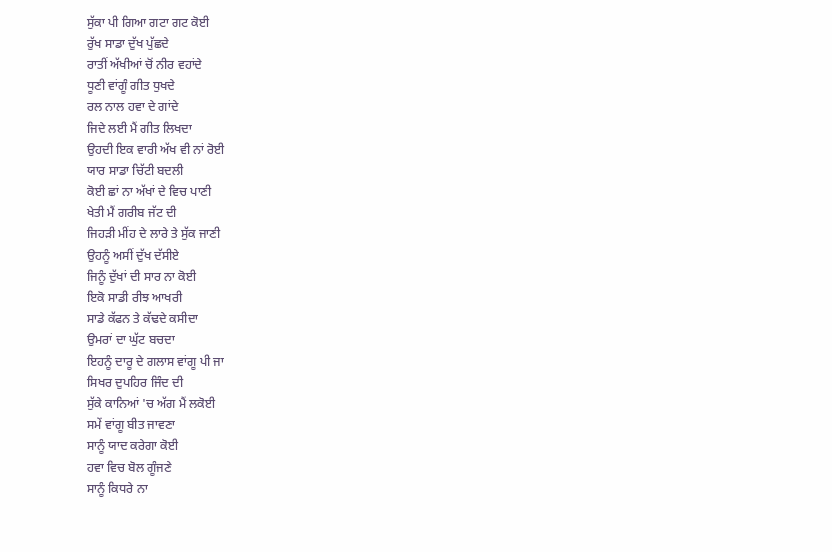ਸੁੱਕਾ ਪੀ ਗਿਆ ਗਟਾ ਗਟ ਕੋਈ
ਰੁੱਖ ਸਾਡਾ ਦੁੱਖ ਪੁੱਛਦੇ
ਰਾਤੀਂ ਅੱਖੀਆਂ ਚੋਂ ਨੀਰ ਵਹਾਂਦੇ
ਧੂਣੀ ਵਾਂਗੂੰ ਗੀਤ ਧੁਖਦੇ
ਰਲ ਨਾਲ ਹਵਾ ਦੇ ਗਾਂਦੇ
ਜਿਦੇ ਲਈ ਮੈਂ ਗੀਤ ਲਿਖਦਾ
ਉਹਦੀ ਇਕ ਵਾਰੀ ਅੱਖ ਵੀ ਨਾਂ ਰੋਈ
ਯਾਰ ਸਾਡਾ ਚਿੱਟੀ ਬਦਲੀ
ਕੋਈ ਛਾਂ ਨਾ ਅੱਖਾਂ ਦੇ ਵਿਚ ਪਾਣੀ
ਖੇਤੀ ਮੈਂ ਗਰੀਬ ਜੱਟ ਦੀ
ਜਿਹੜੀ ਮੀਂਹ ਦੇ ਲਾਰੇ ਤੇ ਸੁੱਕ ਜਾਣੀ
ਉਹਨੂੰ ਅਸੀਂ ਦੁੱਖ ਦੱਸੀਏ
ਜਿਨੂੰ ਦੁੱਖਾਂ ਦੀ ਸਾਰ ਨਾ ਕੋਈ
ਇਕੋ ਸਾਡੀ ਰੀਝ ਆਖਰੀ
ਸਾਡੇ ਕੱਫਨ ਤੇ ਕੱਢਦੇ ਕਸੀਦਾ
ਉਮਰਾਂ ਦਾ ਘੁੱਟ ਬਚਦਾ
ਇਹਨੂੰ ਦਾਰੂ ਦੇ ਗਲਾਸ ਵਾਂਗੂ ਪੀ ਜਾ
ਸਿਖਰ ਦੁਪਹਿਰ ਜਿੰਦ ਦੀ
ਸੁੱਕੇ ਕਾਨਿਆਂ 'ਚ ਅੱਗ ਮੈਂ ਲਕੋਈ
ਸਮੇਂ ਵਾਂਗੂ ਬੀਤ ਜਾਵਣਾ
ਸਾਨੂੰ ਯਾਦ ਕਰੇਗਾ ਕੋਈ
ਹਵਾ ਵਿਚ ਬੋਲ ਗੂੰਜਣੇ
ਸਾਨੂੰ ਕਿਧਰੇ ਨਾ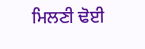ਮਿਲਣੀ ਢੋਈ